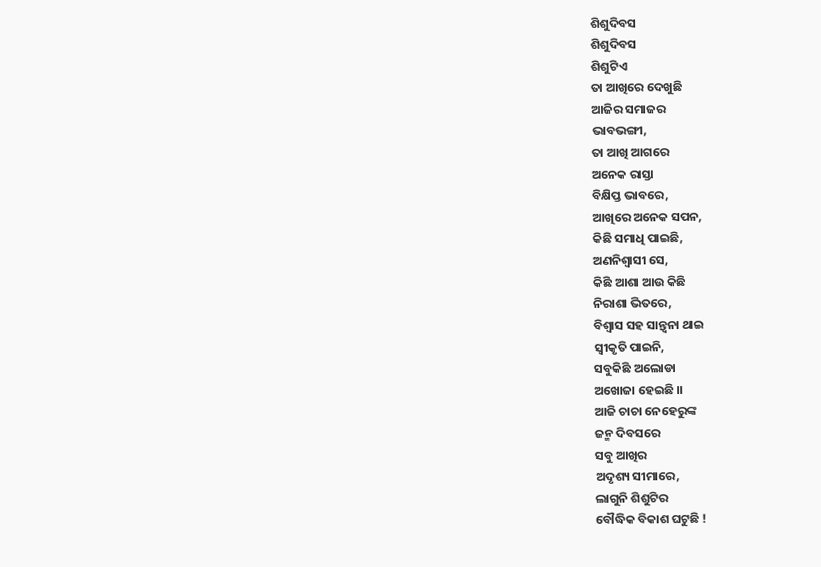ଶିଶୁଦିବସ
ଶିଶୁଦିବସ
ଶିଶୁଟିଏ
ତା ଆଖିରେ ଦେଖୁଛି
ଆଜିର ସମାଜର
ଭାବଭଙ୍ଗୀ,
ତା ଆଖି ଆଗରେ
ଅନେକ ରାସ୍ତା
ବିକ୍ଷିପ୍ତ ଭାବରେ,
ଆଖିରେ ଅନେକ ସପନ,
କିଛି ସମାଧି ପାଇଛି,
ଅଣନିଶ୍ବାସୀ ସେ,
କିଛି ଆଶା ଆଉ କିଛି
ନିରାଶା ଭିତରେ,
ବିଶ୍ୱାସ ସହ ସାନ୍ତ୍ବନା ଥାଇ
ସ୍ବୀକୃତି ପାଇନି,
ସବୁକିଛି ଅଲୋଡା
ଅଖୋଜା ହେଇଛି ।।
ଆଜି ଚାଚା ନେହେରୁଙ୍କ
ଜନ୍ମ ଦିବସରେ
ସବୁ ଆଖିର
ଅଦୃଶ୍ୟ ସୀମାରେ,
ଲାଗୁନି ଶିଶୁଟିର
ବୌଦ୍ଧିକ ବିକାଶ ଘଟୁଛି !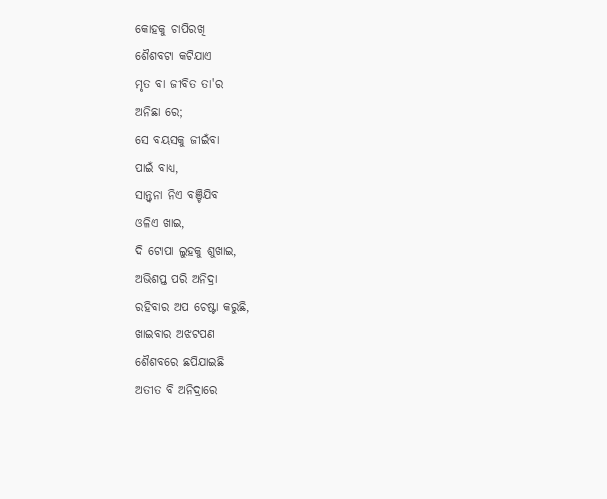କୋହକୁ ଚାପିରଖି
ଶୈଶବଟା କଟିଯାଏ
ମୃତ ବା ଜୀବିତ ତା'ର
ଅନିଛା ରେ;
ସେ ବୟସକୁ ଜୀଇଁବା
ପାଇଁ ବାଧ୍ୟ,
ସାନ୍ତ୍ବନା ନିଏ ବଞ୍ଚିଯିବ
ଓଳିଏ ଖାଇ,
ଦି ଟୋପା ଲୁହକୁ ଶୁଖାଇ,
ଅଭିଶପ୍ତ ପରି ଅନିଦ୍ରା
ରହିବାର ଅପ ଚେଷ୍ଟା କରୁଛି,
ଖାଇବାର ଅଝଟପଣ
ଶୈଶବରେ ଛପିଯାଇଛି
ଅତୀତ ବି ଅନିଦ୍ରାରେ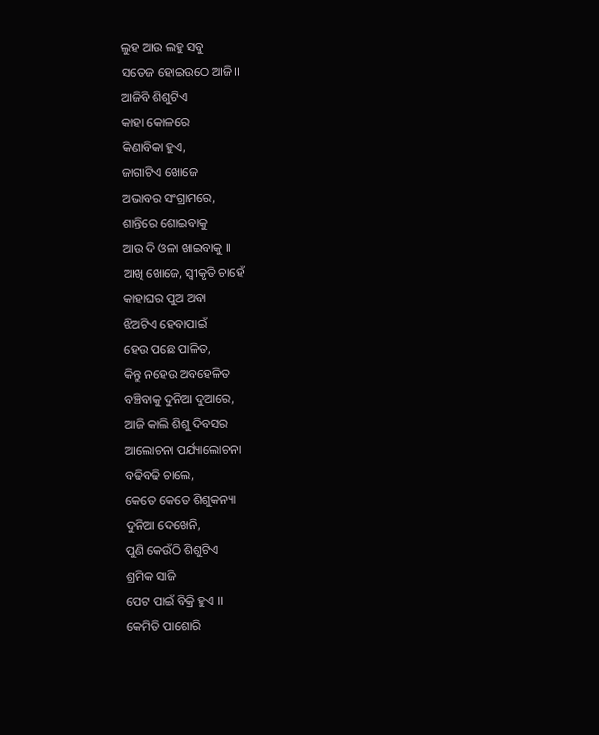ଲୁହ ଆଉ ଲହୁ ସବୁ
ସତେଜ ହୋଇଉଠେ ଆଜି।।
ଆଜିବି ଶିଶୁଟିଏ
କାହା କୋଳରେ
କିଣାବିକା ହୁଏ,
ଜାଗାଟିଏ ଖୋଜେ
ଅଭାବର ସଂଗ୍ରାମରେ,
ଶାନ୍ତିରେ ଶୋଇବାକୁ
ଆଉ ଦି ଓଳା ଖାଇବାକୁ ।।
ଆଖି ଖୋଜେ, ସ୍ବୀକୃତି ଚାହେଁ
କାହାଘର ପୁଅ ଅବା
ଝିଅଟିଏ ହେବାପାଇଁ
ହେଉ ପଛେ ପାଳିତ,
କିନ୍ତୁ ନହେଉ ଅବହେଳିତ
ବଞ୍ଚିବାକୁ ଦୁନିଆ ଦୁଆରେ,
ଆଜି କାଲି ଶିଶୁ ଦିବସର
ଆଲୋଚନା ପର୍ଯ୍ୟାଲୋଚନା
ବଢିବଢି ଚାଲେ,
କେତେ କେତେ ଶିଶୁକନ୍ୟା
ଦୁନିଆ ଦେଖେନି,
ପୁଣି କେଉଁଠି ଶିଶୁଟିଏ
ଶ୍ରମିକ ସାଜି
ପେଟ ପାଇଁ ବିକ୍ରି ହୁଏ ।।
କେମିତି ପାଶୋରି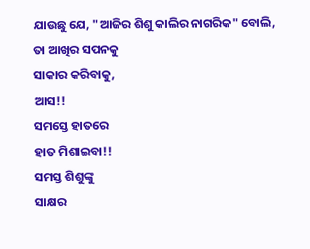ଯାଉଛୁ ଯେ, "ଆଜିର ଶିଶୁ କାଲିର ନାଗରିକ" ବୋଲି,
ତା ଆଖିର ସପନକୁ
ସାକାର କରିବାକୁ,
ଆସ!!
ସମସ୍ତେ ହାତରେ
ହାତ ମିଶାଇବା!!
ସମସ୍ତ ଶିଶୁଙ୍କୁ
ସାକ୍ଷର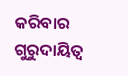କରିବାର
ଗୁରୁଦାୟିତ୍ଵ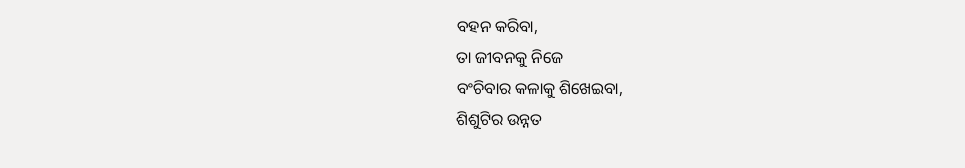ବହନ କରିବା,
ତା ଜୀବନକୁ ନିଜେ
ବଂଚିବାର କଳାକୁ ଶିଖେଇବା,
ଶିଶୁଟିର ଉନ୍ନତ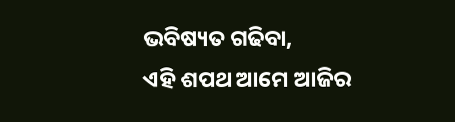ଭବିଷ୍ୟତ ଗଢିବା,
ଏହି ଶପଥ ଆମେ ଆଜିର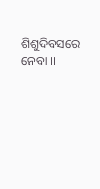ଶିଶୁଦିବସରେ ନେବା ।।